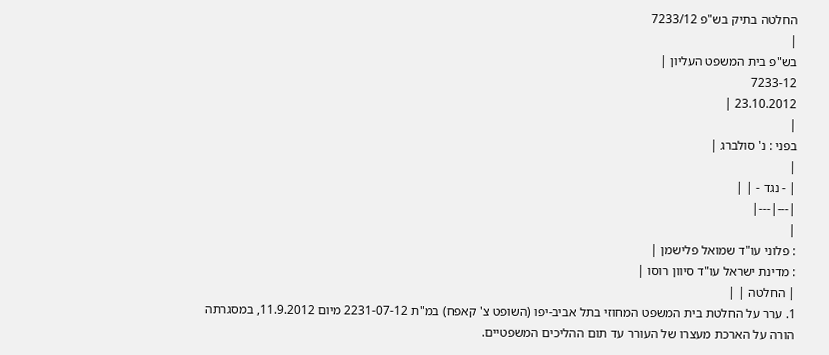החלטה בתיק בש"פ 7233/12
|
בש"פ בית המשפט העליון |
7233-12
23.10.2012 |
|
בפני : נ' סולברג |
|
| - נגד - | |
|---|---|
|
: פלוני עו"ד שמואל פלישמן |
: מדינת ישראל עו"ד סיוון רוסו |
| החלטה | |
1. ערר על החלטת בית המשפט המחוזי בתל אביב-יפו (השופט צ' קאפח) במ"ת 2231-07-12 מיום 11.9.2012, במסגרתה הורה על הארכת מעצרו של העורר עד תום ההליכים המשפטיים.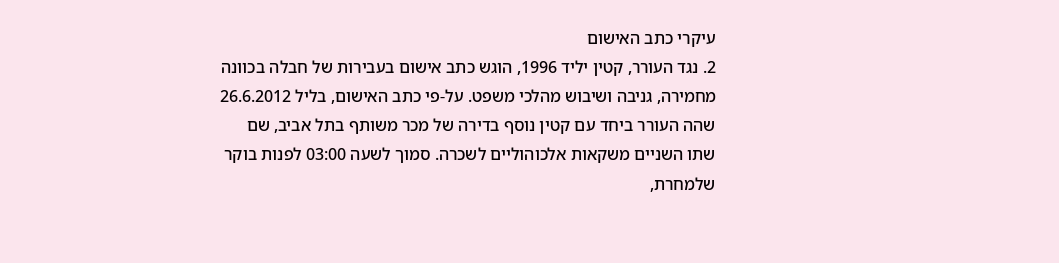עיקרי כתב האישום
2. נגד העורר, קטין יליד 1996, הוגש כתב אישום בעבירות של חבלה בכוונה מחמירה, גניבה ושיבוש מהלכי משפט. על-פי כתב האישום, בליל 26.6.2012 שהה העורר ביחד עם קטין נוסף בדירה של מכר משותף בתל אביב, שם שתו השניים משקאות אלכוהוליים לשכרה. סמוך לשעה 03:00 לפנות בוקר שלמחרת,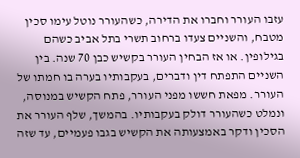עזבו העורר וחברו את הדירה, כשהעורר נוטל עימו סכין מטבח, והשניים צעדו ברחוב תשרי בתל אביב כשהם בגילופין. או אז הבחין העורר בקשיש כבן 70 שנה. בין השניים התפתח דין ודברים, בעקבותיו בערה בו חמתו של העורר. מפאת חששו מפני העורר, פתח הקשיש במנוסה, ונמלט כשהעורר דולק בעקבותיו. בהמשך, שלף העורר את הסכין ודקר באמצעותה את הקשיש בגבו פעמיים, עד שזה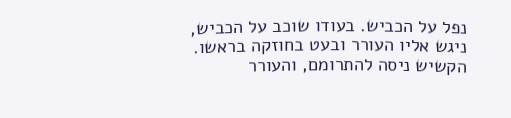נפל על הכביש. בעודו שוכב על הכביש, ניגש אליו העורר ובעט בחוזקה בראשו. הקשיש ניסה להתרומם, והעורר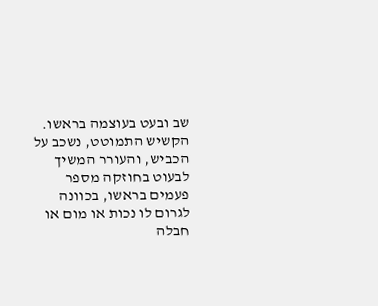שב ובעט בעוצמה בראשו. הקשיש התמוטט, נשכב על הכביש, והעורר המשיך לבעוט בחוזקה מספר פעמים בראשו, בכוונה לגרום לו נכות או מום או חבלה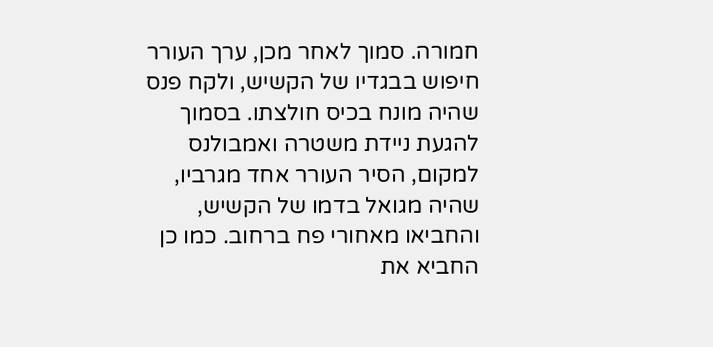חמורה. סמוך לאחר מכן, ערך העורר חיפוש בבגדיו של הקשיש, ולקח פנס שהיה מונח בכיס חולצתו. בסמוך להגעת ניידת משטרה ואמבולנס למקום, הסיר העורר אחד מגרביו, שהיה מגואל בדמו של הקשיש, והחביאו מאחורי פח ברחוב. כמו כן החביא את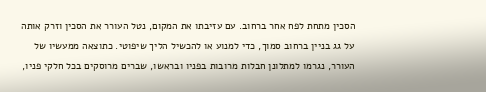הסכין מתחת לפח אחר ברחוב. עם עזיבתו את המקום, נטל העורר את הסכין וזרק אותה על גג בניין ברחוב סמוך, כדי למנוע או להכשיל הליך שיפוטי. כתוצאה ממעשיו של העורר, נגרמו למתלונן חבלות מרובות בפניו ובראשו, שברים מרוסקים בכל חלקי פניו,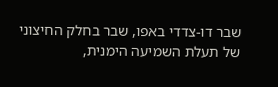שבר דו-צדדי באפו, שבר בחלק החיצוני של תעלת השמיעה הימנית,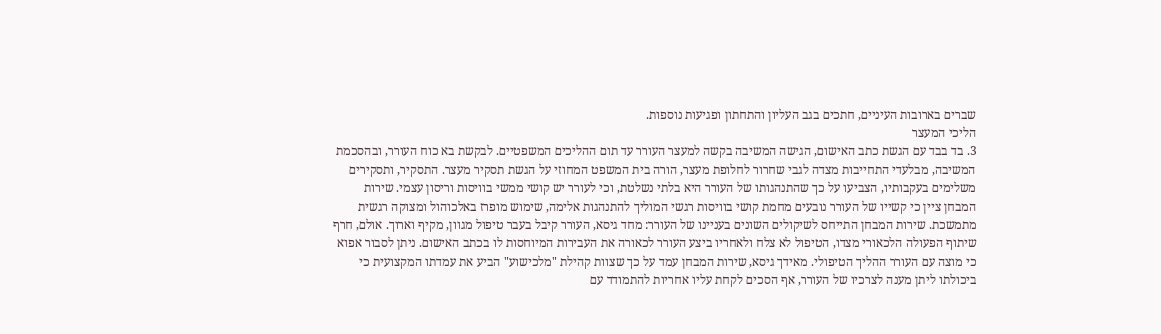שברים בארובות העיניים, חתכים בגב העליון והתחתון ופגיעות נוספות.
הליכי המעצר
3. בד בבד עם הגשת כתב האישום, הגישה המשיבה בקשה למעצר העורר עד תום ההליכים המשפטיים. לבקשת בא כוח העורר, ובהסכמת המשיבה, מבלעדי התחייבות מצדה לגבי שחרור לחלופת מעצר, הורה בית המשפט המחוזי על הגשת תסקיר מעצר. התסקיר, ותסקירים משלימים בעקבותיו, הצביעו על כך שהתנהגותו של העורר היא בלתי נשלטת, וכי לעורר יש קושי ממשי בוויסות וריסון עצמי. שירות המבחן ציין כי קשייו של העורר נובעים מחמת קושי בוויסות רגשי המוליך להתנהגות אלימה, שימוש מופרז באלכוהול ומצוקה רגשית מתמשכת. שירות המבחן התייחס לשיקולים השונים בעניינו של העורר: מחד גיסא, העורר קיבל בעבר טיפול מגוון, מקיף וארוך. אולם, חרף שיתוף הפעולה הלכאורי מצדו, הטיפול לא צלח ולאחריו ביצע העורר לכאורה את העבירות המיוחסות לו בכתב האישום. ניתן לסבור אפוא כי מוצה עם העורר ההליך הטיפולי. מאידך גיסא, שירות המבחן עמד על כך שצוות קהילת "מלכישוע" הביע את עמדתו המקצועית כי ביכולתו ליתן מענה לצרכיו של העורר, אף הסכים לקחת עליו אחריות להתמודד עם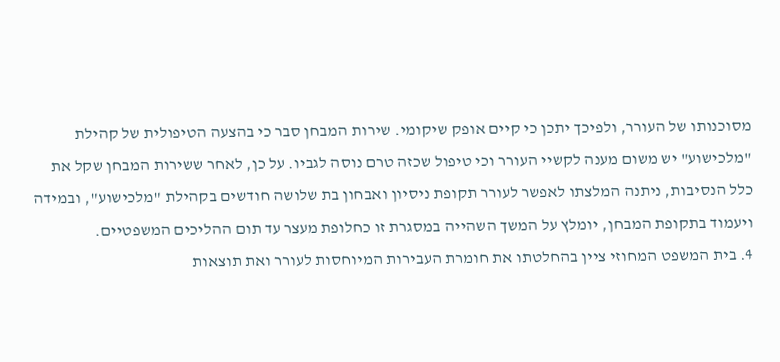מסוכנותו של העורר, ולפיכך יתכן כי קיים אופק שיקומי. שירות המבחן סבר כי בהצעה הטיפולית של קהילת "מלכישוע" יש משום מענה לקשיי העורר וכי טיפול שכזה טרם נוסה לגביו. על כן, לאחר ששירות המבחן שקל את כלל הנסיבות, ניתנה המלצתו לאפשר לעורר תקופת ניסיון ואבחון בת שלושה חודשים בקהילת "מלכישוע", ובמידה ויעמוד בתקופת המבחן, יומלץ על המשך השהייה במסגרת זו כחלופת מעצר עד תום ההליכים המשפטיים.
4. בית המשפט המחוזי ציין בהחלטתו את חומרת העבירות המיוחסות לעורר ואת תוצאות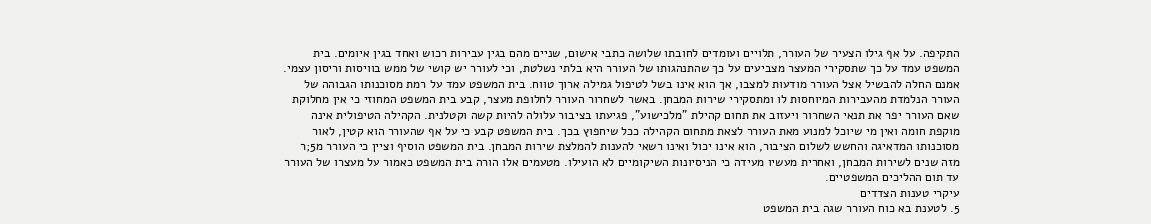התקיפה. על אף גילו הצעיר של העורר, תלויים ועומדים לחובתו שלושה כתבי אישום, שניים מהם בגין עבירות רכוש ואחד בגין איומים. בית המשפט עמד על כך שתסקירי המעצר מצביעים על כך שהתנהגותו של העורר היא בלתי נשלטת, וכי לעורר יש קושי של ממש בוויסות וריסון עצמי. אמנם החלה להבשיל אצל העורר מודעות למצבו, אך הוא אינו בשל לטיפול גמילה ארוך טווח. בית המשפט עמד על רמת מסוכנותו הגבוהה של העורר הנלמדת מהעבירות המיוחסות לו ומתסקירי שירות המבחן. באשר לשחרור העורר לחלופת מעצר, קבע בית המשפט המחוזי כי אין מחלוקת שאם העורר יפר את תנאי השחרור ויעזוב את תחום קהילת "מלכישוע", פגיעתו בציבור עלולה להיות קשה וקטלנית. הקהילה הטיפולית אינה מוקפת חומה ואין מי שיוכל למנוע מאת העורר לצאת מתחום הקהילה ככל שיחפוץ בכך. בית המשפט קבע כי על אף שהעורר הוא קטין, לאור מסוכנותו המדאיגה והחשש לשלום הציבור, הוא אינו יכול ואינו רשאי להענות להמלצת שירות המבחן. בית המשפט הוסיף וציין כי העורר מ5;ר מזה שנים לשירות המבחן, ואחרית מעשיו מעידה כי הניסיונות השיקומיים לא הועילו. מטעמים אלו הורה בית המשפט כאמור על מעצרו של העורר עד תום ההליכים המשפטיים.
עיקרי טענות הצדדים
5. לטענת בא כוח העורר שגה בית המשפט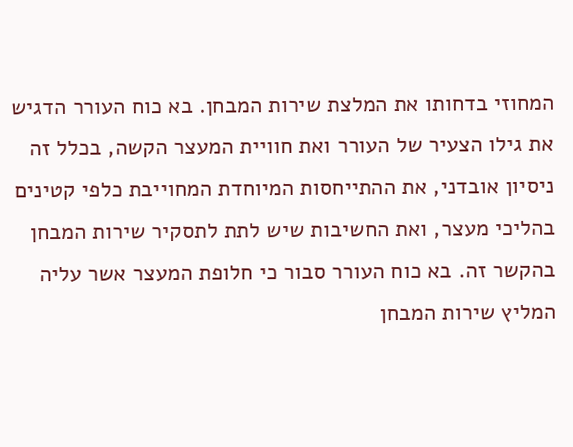המחוזי בדחותו את המלצת שירות המבחן. בא כוח העורר הדגיש את גילו הצעיר של העורר ואת חוויית המעצר הקשה, בכלל זה ניסיון אובדני, את ההתייחסות המיוחדת המחוייבת כלפי קטינים בהליכי מעצר, ואת החשיבות שיש לתת לתסקיר שירות המבחן בהקשר זה. בא כוח העורר סבור כי חלופת המעצר אשר עליה המליץ שירות המבחן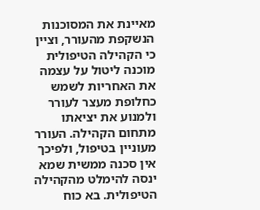מאיינת את המסוכנות הנשקפת מהעורר, וציין כי הקהילה הטיפולית מוכנה ליטול על עצמה את האחריות לשמש כחלופת מעצר לעורר ולמנוע את יציאתו מתחום הקהילה. העורר מעוניין בטיפול, ולפיכך אין סכנה ממשית שמא ינסה להימלט מהקהילה הטיפולית. בא כוח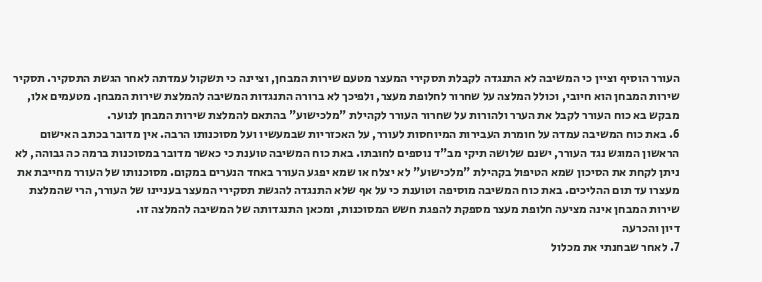העורר הוסיף וציין כי המשיבה לא התנגדה לקבלת תסקירי המעצר מטעם שירות המבחן, וציינה כי תשקול עמדתה לאחר הגשת התסקיר. תסקיר שירות המבחן הוא חיובי, וכולל המלצה על שחרור לחלופת מעצר, ולפיכך לא ברורה התנגדות המשיבה להמלצת שירות המבחן. מטעמים אלו, מבקש בא כוח העורר לקבל את הערר ולהורות על שחרור העורר לקהילת "מלכישוע" בהתאם להמלצת שירות המבחן לנוער.
6. באת כוח המשיבה עמדה על חומרת העבירות המיוחסות לעורר, על האכזריות שבמעשיו ועל מסוכנותו הרבה. אין מדובר בכתב האישום הראשון המוגש נגד העורר, ישנם שלושה תיקי מב"ד נוספים לחובתו. באת כוח המשיבה טוענת כי כאשר מדובר במסוכנות ברמה כה גבוהה, לא ניתן לקחת את הסיכון שמא הטיפול בקהילת "מלכישוע" לא יצלח או שמא יפגע העורר באחד הנערים במקום. מסוכנותו של העורר מחייבת את מעצרו עד תום ההליכים. באת כוח המשיבה מוסיפה וטוענת כי על אף שלא התנגדה להגשת תסקירי המעצר בעניינו של העורר, הרי שהמלצת שירות המבחן אינה מציעה חלופת מעצר מספקת להפגת חשש המסוכנות, ומכאן התנגדותה של המשיבה להמלצה זו.
דיון והכרעה
7. לאחר שבחנתי את מכלול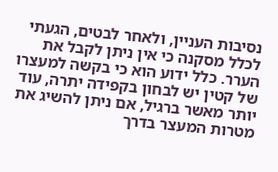נסיבות העניין, ולאחר לבטים, הגעתי לכלל מסקנה כי אין ניתן לקבל את הערר. כלל ידוע הוא כי בקשה למעצרו של קטין יש לבחון בקפידה יתרה, עוד יותר מאשר ברגיל, אם ניתן להשיג את מטרות המעצר בדרך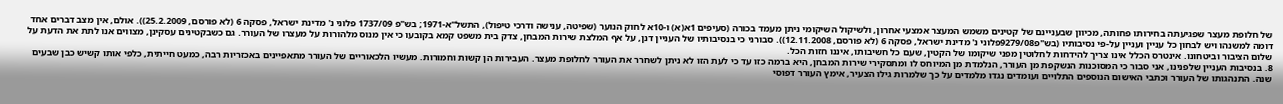של חלופת מעצר שפגיעתה בחירותו פחותה, מכיוון שבעניינם של קטינים משמש המעצר אמצעי אחרון, ולשיקול השיקומי ניתן מעמד בכורה (סעיפים 1א(א) ו-10א לחוק הנוער (שפיטה, ענישה ודרכי טיפול), התשל"א-1971; בש"פ 1737/09 פלוני נ' מדינת ישראל, פסקה 6 (לא פורסם, 25.2.2009)). אולם, אין מצב דברים אחד דומה למשנהו ויש לבחון כל עניין ועניין על-פי נסיבותיו (בש"פ9279/08פלוני נ' מדינת ישראל, פסקה 6 (לא פורסם, 12.11.2008)). סבורני כי בנסיבותיו של העניין דנן, על אף המלצת שירות המבחן, צדק בית משפט קמא בקובעו כי אין מנוס מלהורות על מעצרו של העורר. גם כשבקטינים עסקינן, מצווים אנו לתת את הדעת על שלום הציבור וביטחונו. אינטרס הכלל אינו צריך להידחות לחלוטין מפני שיקומו של הקטין, שעם כל חשיבותו, איננו חזות הכל.
8. בנסיבות העניין שלפנינו, אני סבור כי המסוכנות הנשקפת מן העורר, הנלמדת מן המיוחס לו ומתסקירי שירות המבחן, היא ברמה כזו עד כי לעת הזו לא ניתן לשחרר את העורר לחלופת מעצר. העבירות הן קשות וחמורות. מעשיו הלכאוריים של העורר מתאפיינים באכזריות רבה, כמעט חייתית, כלפי אותו קשיש כבן שבעים שנה. התנהגותו של העורר וכתבי האישום הנוספים התלויים ועומדים נגדו מלמדים על כך שלמרות גילו הצעיר, אימץ העורר דפוסי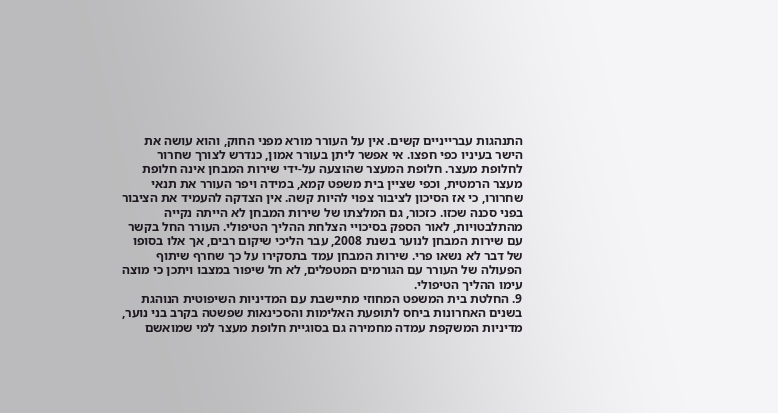התנהגות עברייניים קשים. אין על העורר מורא מפני החוק, והוא עושה את הישר בעיניו כפי חפצו. אי אפשר ליתן בעורר אמון, כנדרש לצורך שחרור לחלופת מעצר. חלופת המעצר שהוצעה על-ידי שירות המבחן אינה חלופת מעצר הרמטית, וכפי שציין בית משפט קמא, במידה ויפר העורר את תנאי שחרורו, כי אז הסיכון לציבור צפוי להיות קשה. אין הצדקה להעמיד את הציבור בפני סכנה שכזו. כזכור, גם המלצתו של שירות המבחן לא הייתה נקייה מהתלבטויות, לאור הספק בסיכויי הצלחת ההליך הטיפולי. העורר החל בקשר עם שירות המבחן לנוער בשנת 2008, עבר הליכי שיקום רבים, אך אלו בסופו של דבר לא נשאו פרי. שירות המבחן עמד בתסקירו על כך שחרף שיתוף הפעולה של העורר עם הגורמים המטפלים, לא חל שיפור במצבו ויתכן כי מוצה עימו ההליך הטיפולי.
9. החלטת בית המשפט המחוזי מתיישבת עם המדיניות השיפוטית הנוהגת בשנים האחרונות ביחס לתופעת האלימות והסכינאות שפשטה בקרב בני נוער, מדיניות המשקפת עמדה מחמירה גם בסוגיית חלופת מעצר למי שמואשם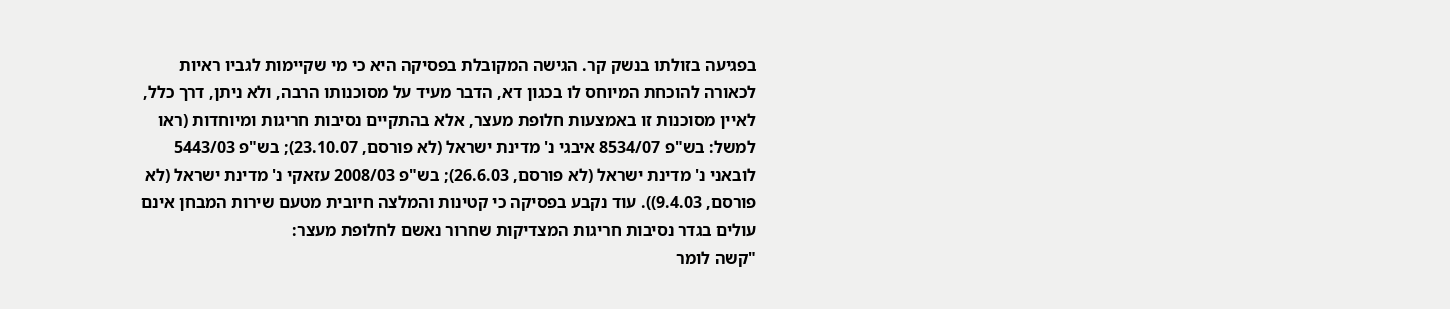בפגיעה בזולתו בנשק קר. הגישה המקובלת בפסיקה היא כי מי שקיימות לגביו ראיות לכאורה להוכחת המיוחס לו בכגון דא, הדבר מעיד על מסוכנותו הרבה, ולא ניתן, דרך כלל, לאיין מסוכנות זו באמצעות חלופת מעצר, אלא בהתקיים נסיבות חריגות ומיוחדות (ראו למשל: בש"פ 8534/07 איבגי נ' מדינת ישראל (לא פורסם, 23.10.07); בש"פ 5443/03 לובאני נ' מדינת ישראל (לא פורסם, 26.6.03); בש"פ 2008/03 עזאקי נ' מדינת ישראל (לא פורסם, 9.4.03)). עוד נקבע בפסיקה כי קטינות והמלצה חיובית מטעם שירות המבחן אינם עולים בגדר נסיבות חריגות המצדיקות שחרור נאשם לחלופת מעצר:
"קשה לומר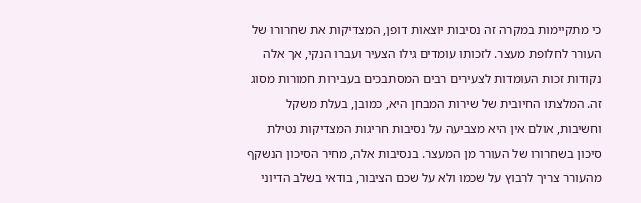כי מתקיימות במקרה זה נסיבות יוצאות דופן, המצדיקות את שחרורו של העורר לחלופת מעצר. לזכותו עומדים גילו הצעיר ועברו הנקי, אך אלה נקודות זכות העומדות לצעירים רבים המסתבכים בעבירות חמורות מסוג זה. המלצתו החיובית של שירות המבחן היא, כמובן, בעלת משקל וחשיבות, אולם אין היא מצביעה על נסיבות חריגות המצדיקות נטילת סיכון בשחרורו של העורר מן המעצר. בנסיבות אלה, מחיר הסיכון הנשקף מהעורר צריך לרבוץ על שכמו ולא על שכם הציבור, בודאי בשלב הדיוני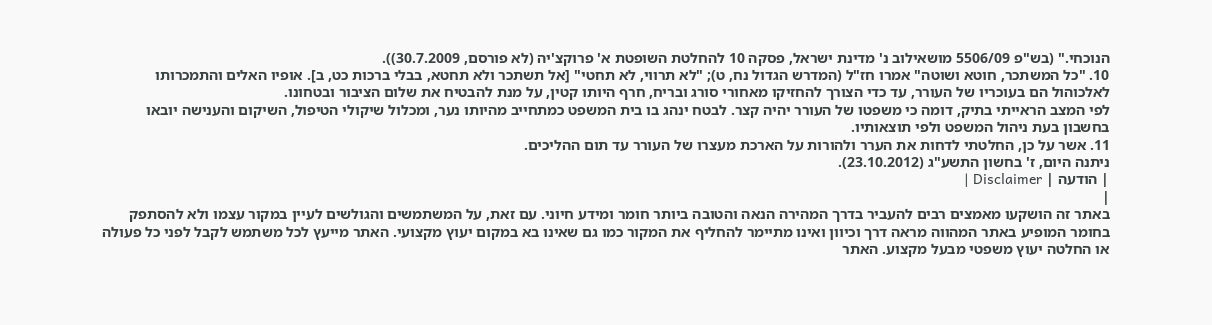הנוכחי." (בש"פ 5506/09 מושאילוב נ' מדינת ישראל, פסקה 10 להחלטת השופטת א' פרוקצ'יה (לא פורסם, 30.7.2009)).
10. "כל המשתכר, חוטא ושוטה" אמרו חז"ל (המדרש הגדול נח, ט); "לא תרווי, לא תחטי" [אל תשתכר ולא תחטא, בבלי ברכות כט, ב]. אופיו האלים והתמכרותו לאלכוהול הם בעוכריו של העורר, עד כדי הצורך להחזיקו מאחורי סורג ובריח, חרף היותו קטין, על מנת להבטיח את שלום הציבור ובטחונו.
לפי המצב הראייתי בתיק, דומה כי משפטו של העורר יהיה קצר. לבטח ינהג בו בית המשפט כמתחייב מהיותו נער, ומכלול שיקולי הטיפול, השיקום והענישה יובאו בחשבון בעת ניהול המשפט ולפי תוצאותיו.
11. אשר על כן, החלטתי לדחות את הערר ולהורות על הארכת מעצרו של העורר עד תום ההליכים.
ניתנה היום, ז' בחשון התשע"ג (23.10.2012).
| הודעה | Disclaimer |
|
באתר זה הושקעו מאמצים רבים להעביר בדרך המהירה הנאה והטובה ביותר חומר ומידע חיוני. עם זאת, על המשתמשים והגולשים לעיין במקור עצמו ולא להסתפק בחומר המופיע באתר המהווה מראה דרך וכיוון ואינו מתיימר להחליף את המקור כמו גם שאינו בא במקום יעוץ מקצועי. האתר מייעץ לכל משתמש לקבל לפני כל פעולה או החלטה יעוץ משפטי מבעל מקצוע. האתר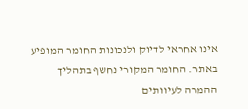אינו אחראי לדיוק ולנכונות החומר המופיע באתר. החומר המקורי נחשף בתהליך ההמרה לעיוותים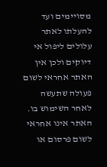מסויימים ועד להעלתו לאתר עלולים ליפול אי דיוקים ולכן אין האתר אחראי לשום פעולה שתעשה לאחר השימוש בו. האתר אינו אחראי לשום פרסום או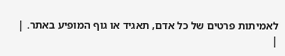לאמיתות פרטים של כל אדם, תאגיד או גוף המופיע באתר. |
|